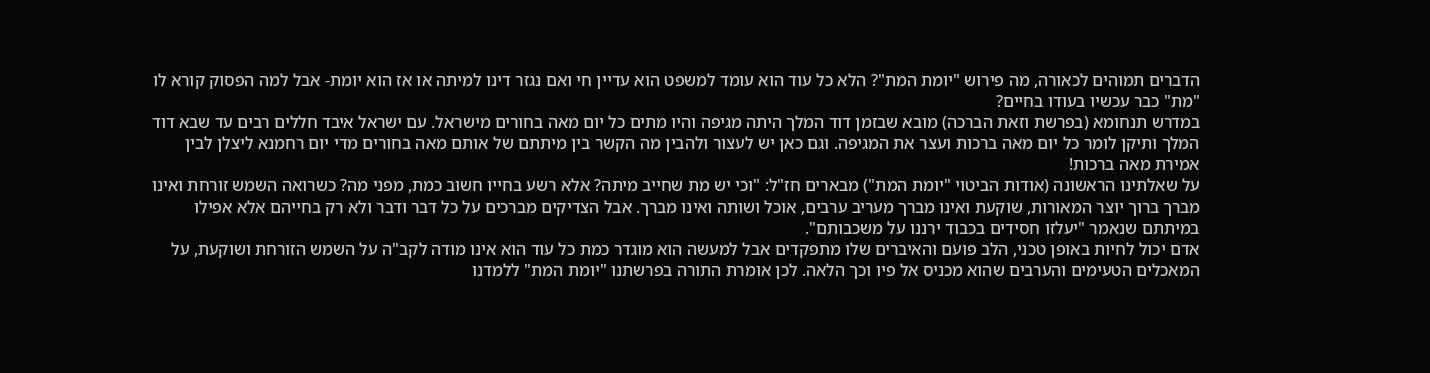הדברים תמוהים לכאורה, מה פירוש "יומת המת"? הלא כל עוד הוא עומד למשפט הוא עדיין חי ואם נגזר דינו למיתה או אז הוא יומת- אבל למה הפסוק קורא לו "מת" כבר עכשיו בעודו בחיים?
במדרש תנחומא (בפרשת וזאת הברכה) מובא שבזמן דוד המלך היתה מגיפה והיו מתים כל יום מאה בחורים מישראל. עם ישראל איבד חללים רבים עד שבא דוד המלך ותיקן לומר כל יום מאה ברכות ועצר את המגיפה. וגם כאן יש לעצור ולהבין מה הקשר בין מיתתם של אותם מאה בחורים מדי יום רחמנא ליצלן לבין אמירת מאה ברכות!
על שאלתינו הראשונה (אודות הביטוי "יומת המת") מבארים חז"ל: "וכי יש מת שחייב מיתה? אלא רשע בחייו חשוב כמת, מפני מה? כשרואה השמש זורחת ואינו מברך ברוך יוצר המאורות, שוקעת ואינו מברך מעריב ערבים, אוכל ושותה ואינו מברך. אבל הצדיקים מברכים על כל דבר ודבר ולא רק בחייהם אלא אפילו במיתתם שנאמר "יעלזו חסידים בכבוד ירננו על משכבותם".
אדם יכול לחיות באופן טכני, הלב פועם והאיברים שלו מתפקדים אבל למעשה הוא מוגדר כמת כל עוד הוא אינו מודה לקב"ה על השמש הזורחת ושוקעת, על המאכלים הטעימים והערבים שהוא מכניס אל פיו וכך הלאה. לכן אומרת התורה בפרשתנו "יומת המת" ללמדנו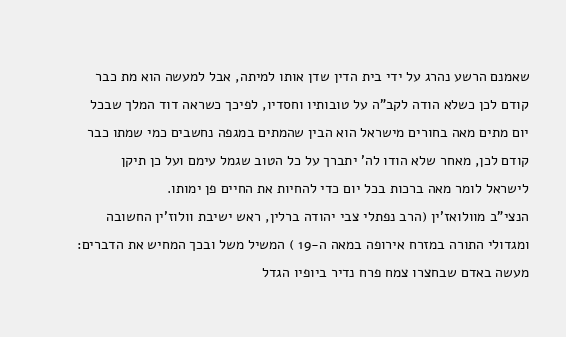שאמנם הרשע נהרג על ידי בית הדין שדן אותו למיתה, אבל למעשה הוא מת כבר קודם לכן כשלא הודה לקב"ה על טובותיו וחסדיו, לפיכך כשראה דוד המלך שבכל יום מתים מאה בחורים מישראל הוא הבין שהמתים במגפה נחשבים כמי שמתו כבר קודם לכן, מאחר שלא הודו לה' יתברך על כל הטוב שגמל עימם ועל כן תיקן לישראל לומר מאה ברכות בכל יום כדי להחיות את החיים פן ימותו.
הנצי"ב מוולואז'ין (הרב נפתלי צבי יהודה ברלין, ראש ישיבת וולוז'ין החשובה ומגדולי התורה במזרח אירופה במאה ה-19 ) המשיל משל ובכך המחיש את הדברים: מעשה באדם שבחצרו צמח פרח נדיר ביופיו הגדל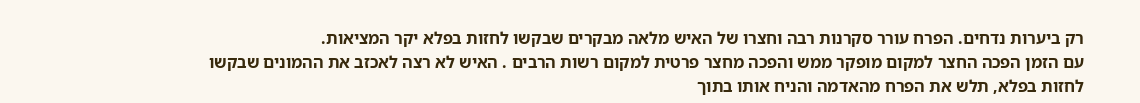רק ביערות נדחים. הפרח עורר סקרנות רבה וחצרו של האיש מלאה מבקרים שבקשו לחזות בפלא יקר המציאות.
עם הזמן הפכה החצר למקום מופקר ממש והפכה מחצר פרטית למקום רשות הרבים . האיש לא רצה לאכזב את ההמונים שבקשו לחזות בפלא, תלש את הפרח מהאדמה והניח אותו בתוך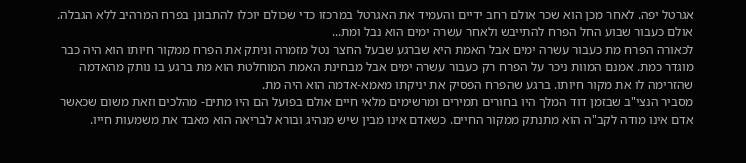אגרטל יפה. לאחר מכן הוא שכר אולם רחב ידיים והעמיד את האגרטל במרכזו כדי שכולם יוכלו להתבונן בפרח המרהיב ללא הגבלה.
אולם כעבור שבוע החל הפרח להתייבש ולאחר עשרה ימים הוא נבל ומת...
לכאורה הפרח מת כעבור עשרה ימים אבל האמת היא שברגע שבעל החצר נטל מזמרה וניתק את הפרח ממקור חיותו הוא היה כבר מוגדר כמת. אמנם המוות ניכר על הפרח רק כעבור עשרה ימים אבל מבחינת האמת המוחלטת הוא מת ברגע בו נותק מהאדמה שהזרימה לו את מקור חיותו. ברגע שהפרח הפסיק את יניקתו מאמא-אדמה הוא היה מת.
מסביר הנצי"ב שבזמן דוד המלך היו בחורים תמירים ומרשימים מלאי חיים אולם בפועל הם היו מתים- מהלכים וזאת משום שכאשר אדם אינו מודה לקב"ה הוא מתנתק ממקור החיים. כשאדם אינו מבין שיש מנהיג ובורא לבריאה הוא מאבד את משמעות חייו.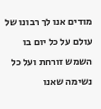מודים אנו לך רבונו של עולם על כל יום בו השמש זורחת ועל כל נשימה שאנו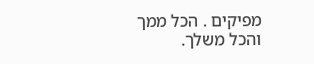מפיקים . הכל ממך והכל משלך.